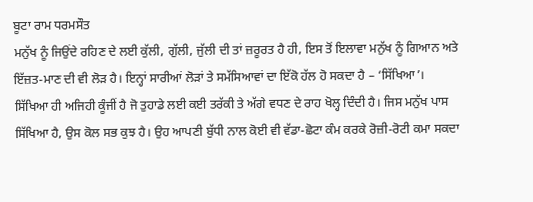ਬੂਟਾ ਰਾਮ ਧਰਮਸੌਤ
ਮਨੁੱਖ ਨੂੰ ਜਿਉਂਦੇ ਰਹਿਣ ਦੇ ਲਈ ਕੁੱਲੀ, ਗੁੱਲੀ, ਜੁੱਲੀ ਦੀ ਤਾਂ ਜ਼ਰੂਰਤ ਹੈ ਹੀ, ਇਸ ਤੋਂ ਇਲਾਵਾ ਮਨੁੱਖ ਨੂੰ ਗਿਆਨ ਅਤੇ ਇੱਜ਼ਤ-ਮਾਣ ਦੀ ਵੀ ਲੋੜ ਹੈ। ਇਨ੍ਹਾਂ ਸਾਰੀਆਂ ਲੋੜਾਂ ਤੇ ਸਮੱਸਿਆਵਾਂ ਦਾ ਇੱਕੋ ਹੱਲ ਹੋ ਸਕਦਾ ਹੈ – ‘ਸਿੱਖਿਆ’। ਸਿੱਖਿਆ ਹੀ ਅਜਿਹੀ ਕੂੰਜੀਂ ਹੈ ਜੋ ਤੁਹਾਡੇ ਲਈ ਕਈ ਤਰੱਕੀ ਤੇ ਅੱਗੇ ਵਧਣ ਦੇ ਰਾਹ ਖੋਲ੍ਹ ਦਿੰਦੀ ਹੈ। ਜਿਸ ਮਨੁੱਖ ਪਾਸ ਸਿੱਖਿਆ ਹੈ, ਉਸ ਕੋਲ ਸਭ ਕੁਝ ਹੈ। ਉਹ ਆਪਣੀ ਬੁੱਧੀ ਨਾਲ ਕੋਈ ਵੀ ਵੱਡਾ-ਛੋਟਾ ਕੰਮ ਕਰਕੇ ਰੋਜ਼ੀ-ਰੋਟੀ ਕਮਾ ਸਕਦਾ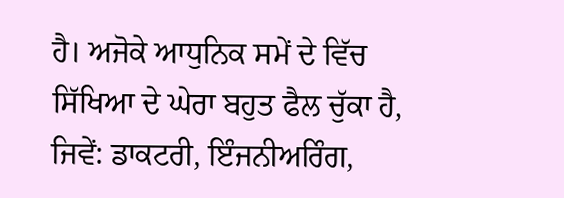ਹੈ। ਅਜੋਕੇ ਆਧੁਨਿਕ ਸਮੇਂ ਦੇ ਵਿੱਚ ਸਿੱਖਿਆ ਦੇ ਘੇਰਾ ਬਹੁਤ ਫੈਲ ਚੁੱਕਾ ਹੈ, ਜਿਵੇਂ: ਡਾਕਟਰੀ, ਇੰਜਨੀਅਰਿੰਗ,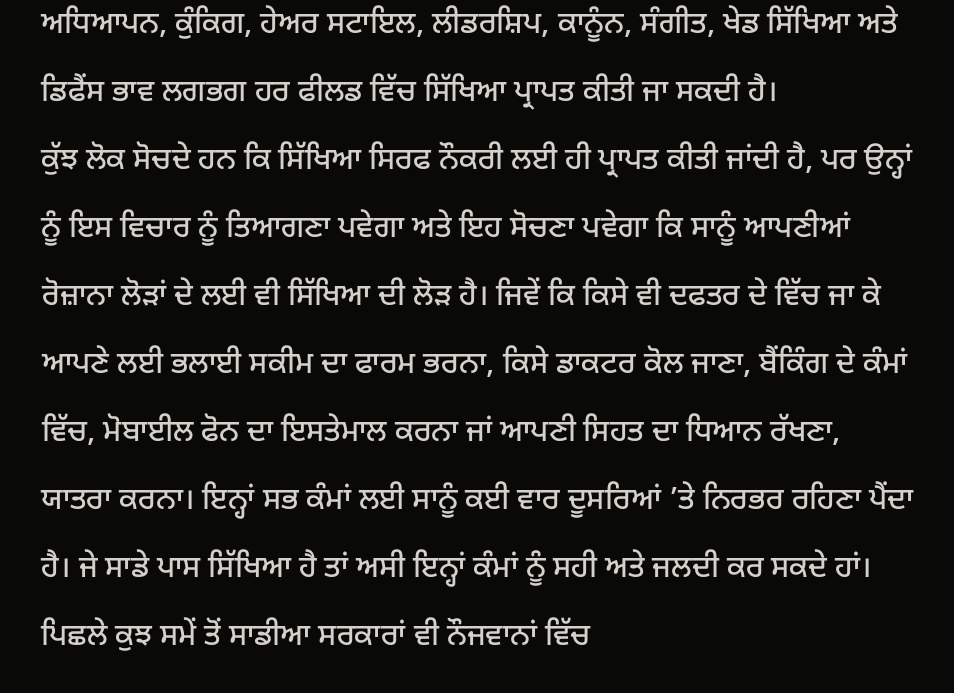ਅਧਿਆਪਨ, ਕੁੰਕਿਗ, ਹੇਅਰ ਸਟਾਇਲ, ਲੀਡਰਸ਼ਿਪ, ਕਾਨੂੰਨ, ਸੰਗੀਤ, ਖੇਡ ਸਿੱਖਿਆ ਅਤੇ ਡਿਫੈਂਸ ਭਾਵ ਲਗਭਗ ਹਰ ਫੀਲਡ ਵਿੱਚ ਸਿੱਖਿਆ ਪ੍ਰਾਪਤ ਕੀਤੀ ਜਾ ਸਕਦੀ ਹੈ।
ਕੁੱਝ ਲੋਕ ਸੋਚਦੇ ਹਨ ਕਿ ਸਿੱਖਿਆ ਸਿਰਫ ਨੌਕਰੀ ਲਈ ਹੀ ਪ੍ਰਾਪਤ ਕੀਤੀ ਜਾਂਦੀ ਹੈ, ਪਰ ਉਨ੍ਹਾਂ ਨੂੰ ਇਸ ਵਿਚਾਰ ਨੂੰ ਤਿਆਗਣਾ ਪਵੇਗਾ ਅਤੇ ਇਹ ਸੋਚਣਾ ਪਵੇਗਾ ਕਿ ਸਾਨੂੰ ਆਪਣੀਆਂ ਰੋਜ਼ਾਨਾ ਲੋੜਾਂ ਦੇ ਲਈ ਵੀ ਸਿੱਖਿਆ ਦੀ ਲੋੜ ਹੈ। ਜਿਵੇਂ ਕਿ ਕਿਸੇ ਵੀ ਦਫਤਰ ਦੇ ਵਿੱਚ ਜਾ ਕੇ ਆਪਣੇ ਲਈ ਭਲਾਈ ਸਕੀਮ ਦਾ ਫਾਰਮ ਭਰਨਾ, ਕਿਸੇ ਡਾਕਟਰ ਕੋਲ ਜਾਣਾ, ਬੈਂਕਿੰਗ ਦੇ ਕੰਮਾਂ ਵਿੱਚ, ਮੋਬਾਈਲ ਫੋਨ ਦਾ ਇਸਤੇਮਾਲ ਕਰਨਾ ਜਾਂ ਆਪਣੀ ਸਿਹਤ ਦਾ ਧਿਆਨ ਰੱਖਣਾ, ਯਾਤਰਾ ਕਰਨਾ। ਇਨ੍ਹਾਂ ਸਭ ਕੰਮਾਂ ਲਈ ਸਾਨੂੰ ਕਈ ਵਾਰ ਦੂਸਰਿਆਂ ’ਤੇ ਨਿਰਭਰ ਰਹਿਣਾ ਪੈਂਦਾ ਹੈ। ਜੇ ਸਾਡੇ ਪਾਸ ਸਿੱਖਿਆ ਹੈ ਤਾਂ ਅਸੀ ਇਨ੍ਹਾਂ ਕੰਮਾਂ ਨੂੰ ਸਹੀ ਅਤੇ ਜਲਦੀ ਕਰ ਸਕਦੇ ਹਾਂ।
ਪਿਛਲੇ ਕੁਝ ਸਮੇਂ ਤੋਂ ਸਾਡੀਆ ਸਰਕਾਰਾਂ ਵੀ ਨੌਜਵਾਨਾਂ ਵਿੱਚ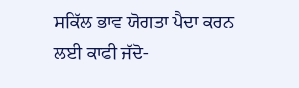ਸਕਿੱਲ ਭਾਵ ਯੋਗਤਾ ਪੈਦਾ ਕਰਨ ਲਈ ਕਾਫੀ ਜੱਦੋ-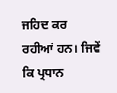ਜਹਿਦ ਕਰ ਰਹੀਆਂ ਹਨ। ਜਿਵੇਂ ਕਿ ਪ੍ਰਧਾਨ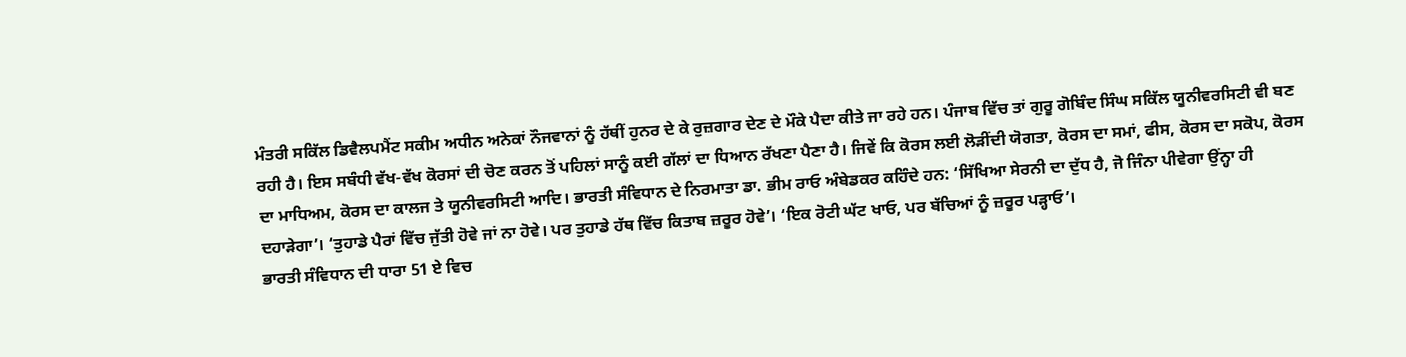ਮੰਤਰੀ ਸਕਿੱਲ ਡਿਵੈਲਪਮੈਂਟ ਸਕੀਮ ਅਧੀਨ ਅਨੇਕਾਂ ਨੌਜਵਾਨਾਂ ਨੂੰ ਹੱਥੀਂ ਹੁਨਰ ਦੇ ਕੇ ਰੁਜ਼ਗਾਰ ਦੇਣ ਦੇ ਮੌਕੇ ਪੈਦਾ ਕੀਤੇ ਜਾ ਰਹੇ ਹਨ। ਪੰਜਾਬ ਵਿੱਚ ਤਾਂ ਗੁਰੂ ਗੋਬਿੰਦ ਸਿੰਘ ਸਕਿੱਲ ਯੂਨੀਵਰਸਿਟੀ ਵੀ ਬਣ ਰਹੀ ਹੈ। ਇਸ ਸਬੰਧੀ ਵੱਖ-ਵੱਖ ਕੋਰਸਾਂ ਦੀ ਚੋਣ ਕਰਨ ਤੋਂ ਪਹਿਲਾਂ ਸਾਨੂੰ ਕਈ ਗੱਲਾਂ ਦਾ ਧਿਆਨ ਰੱਖਣਾ ਪੈਣਾ ਹੈ। ਜਿਵੇਂ ਕਿ ਕੋਰਸ ਲਈ ਲੋੜੀਂਦੀ ਯੋਗਤਾ, ਕੋਰਸ ਦਾ ਸਮਾਂ, ਫੀਸ, ਕੋਰਸ ਦਾ ਸਕੋਪ, ਕੋਰਸ ਦਾ ਮਾਧਿਅਮ, ਕੋਰਸ ਦਾ ਕਾਲਜ ਤੇ ਯੂਨੀਵਰਸਿਟੀ ਆਦਿ। ਭਾਰਤੀ ਸੰਵਿਧਾਨ ਦੇ ਨਿਰਮਾਤਾ ਡਾ. ਭੀਮ ਰਾਓ ਅੰਬੇਡਕਰ ਕਹਿੰਦੇ ਹਨ: ‘ਸਿੱਖਿਆ ਸੇਰਨੀ ਦਾ ਦੁੱਧ ਹੈ, ਜੋ ਜਿੰਨਾ ਪੀਵੇਗਾ ਉਂਨ੍ਹਾ ਹੀ ਦਹਾੜੇਗਾ’। ‘ਤੁਹਾਡੇ ਪੈਰਾਂ ਵਿੱਚ ਜੁੱਤੀ ਹੋਵੇ ਜਾਂ ਨਾ ਹੋਵੇ। ਪਰ ਤੁਹਾਡੇ ਹੱਥ ਵਿੱਚ ਕਿਤਾਬ ਜ਼ਰੂਰ ਹੋਵੇ’। ‘ਇਕ ਰੋਟੀ ਘੱਟ ਖਾਓ, ਪਰ ਬੱਚਿਆਂ ਨੂੰ ਜ਼ਰੂਰ ਪੜ੍ਹਾਓ’।
ਭਾਰਤੀ ਸੰਵਿਧਾਨ ਦੀ ਧਾਰਾ 51 ਏ ਵਿਚ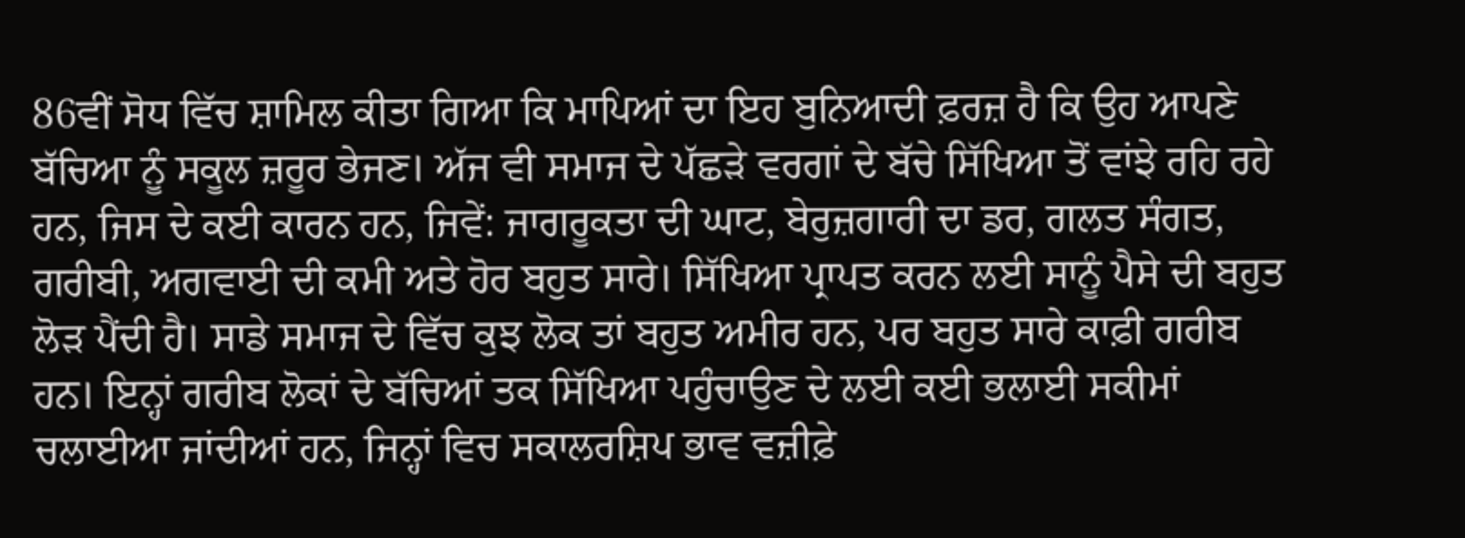86ਵੀਂ ਸੋਧ ਵਿੱਚ ਸ਼ਾਮਿਲ ਕੀਤਾ ਗਿਆ ਕਿ ਮਾਪਿਆਂ ਦਾ ਇਹ ਬੁਨਿਆਦੀ ਫ਼ਰਜ਼ ਹੈ ਕਿ ਉਹ ਆਪਣੇ ਬੱਚਿਆ ਨੂੰ ਸਕੂਲ ਜ਼ਰੂਰ ਭੇਜਣ। ਅੱਜ ਵੀ ਸਮਾਜ ਦੇ ਪੱਛੜੇ ਵਰਗਾਂ ਦੇ ਬੱਚੇ ਸਿੱਖਿਆ ਤੋਂ ਵਾਂਝੇ ਰਹਿ ਰਹੇ ਹਨ, ਜਿਸ ਦੇ ਕਈ ਕਾਰਨ ਹਨ, ਜਿਵੇਂ: ਜਾਗਰੂਕਤਾ ਦੀ ਘਾਟ, ਬੇਰੁਜ਼ਗਾਰੀ ਦਾ ਡਰ, ਗਲਤ ਸੰਗਤ, ਗਰੀਬੀ, ਅਗਵਾਈ ਦੀ ਕਮੀ ਅਤੇ ਹੋਰ ਬਹੁਤ ਸਾਰੇ। ਸਿੱਖਿਆ ਪ੍ਰਾਪਤ ਕਰਨ ਲਈ ਸਾਨੂੰ ਪੈਸੇ ਦੀ ਬਹੁਤ ਲੋੜ ਪੈਂਦੀ ਹੈ। ਸਾਡੇ ਸਮਾਜ ਦੇ ਵਿੱਚ ਕੁਝ ਲੋਕ ਤਾਂ ਬਹੁਤ ਅਮੀਰ ਹਨ, ਪਰ ਬਹੁਤ ਸਾਰੇ ਕਾਫ਼ੀ ਗਰੀਬ ਹਨ। ਇਨ੍ਹਾਂ ਗਰੀਬ ਲੋਕਾਂ ਦੇ ਬੱਚਿਆਂ ਤਕ ਸਿੱਖਿਆ ਪਹੁੰਚਾਉਣ ਦੇ ਲਈ ਕਈ ਭਲਾਈ ਸਕੀਮਾਂ ਚਲਾਈਆ ਜਾਂਦੀਆਂ ਹਨ, ਜਿਨ੍ਹਾਂ ਵਿਚ ਸਕਾਲਰਸ਼ਿਪ ਭਾਵ ਵਜ਼ੀਫ਼ੇ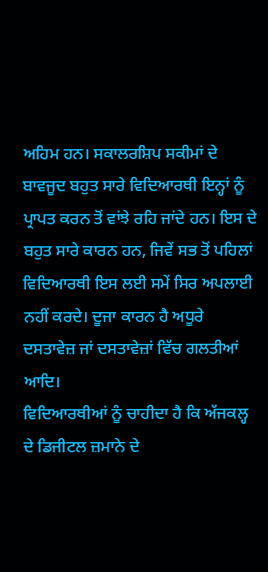ਅਹਿਮ ਹਨ। ਸਕਾਲਰਸ਼ਿਪ ਸਕੀਮਾਂ ਦੇ ਬਾਵਜੂਦ ਬਹੁਤ ਸਾਰੇ ਵਿਦਿਆਰਥੀ ਇਨ੍ਹਾਂ ਨੂੰ ਪ੍ਰਾਪਤ ਕਰਨ ਤੋਂ ਵਾਂਝੇ ਰਹਿ ਜਾਂਦੇ ਹਨ। ਇਸ ਦੇ ਬਹੁਤ ਸਾਰੇ ਕਾਰਨ ਹਨ, ਜਿਵੇਂ ਸਭ ਤੋਂ ਪਹਿਲਾਂ ਵਿਦਿਆਰਥੀ ਇਸ ਲਈ ਸਮੇਂ ਸਿਰ ਅਪਲਾਈ ਨਹੀਂ ਕਰਦੇ। ਦੂਜਾ ਕਾਰਨ ਹੈ ਅਧੂਰੇ ਦਸਤਾਵੇਜ਼ ਜਾਂ ਦਸਤਾਵੇਜ਼ਾਂ ਵਿੱਚ ਗਲਤੀਆਂ ਆਦਿ।
ਵਿਦਿਆਰਥੀਆਂ ਨੂੰ ਚਾਹੀਦਾ ਹੈ ਕਿ ਅੱਜਕਲ੍ਹ ਦੇ ਡਿਜੀਟਲ ਜ਼ਮਾਨੇ ਦੇ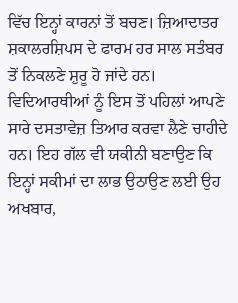ਵਿੱਚ ਇਨ੍ਹਾਂ ਕਾਰਨਾਂ ਤੋਂ ਬਚਣ। ਜ਼ਿਆਦਾਤਰ ਸ਼ਕਾਲਰਸ਼ਿਪਸ ਦੇ ਫਾਰਮ ਹਰ ਸਾਲ ਸਤੰਬਰ ਤੋਂ ਨਿਕਲਣੇ ਸ਼ੁਰੂ ਹੋ ਜਾਂਦੇ ਹਨ। ਵਿਦਿਆਰਥੀਆਂ ਨੂੰ ਇਸ ਤੋਂ ਪਹਿਲਾਂ ਆਪਣੇ ਸਾਰੇ ਦਸਤਾਵੇਜ਼ ਤਿਆਰ ਕਰਵਾ ਲੈਣੇ ਚਾਹੀਦੇ ਹਨ। ਇਹ ਗੱਲ ਵੀ ਯਕੀਨੀ ਬਣਾਉਣ ਕਿ ਇਨ੍ਹਾਂ ਸਕੀਮਾਂ ਦਾ ਲਾਭ ਉਠਾਉਣ ਲਈ ਉਹ ਅਖਬਾਰ,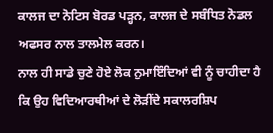ਕਾਲਜ ਦਾ ਨੋਟਿਸ ਬੋਰਡ ਪੜ੍ਹਨ, ਕਾਲਜ ਦੇ ਸਬੰਧਿਤ ਨੋਡਲ ਅਫਸਰ ਨਾਲ ਤਾਲਮੇਲ ਕਰਨ।
ਨਾਲ ਹੀ ਸਾਡੇ ਚੁਣੇ ਹੋਏ ਲੋਕ ਨੁਮਾਇੰਦਿਆਂ ਵੀ ਨੂੰ ਚਾਹੀਦਾ ਹੈ ਕਿ ਉਹ ਵਿਦਿਆਰਥੀਆਂ ਦੇ ਲੋੜੀਂਦੇ ਸਕਾਲਰਸ਼ਿਪ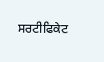ਸਰਟੀਫਿਕੇਟ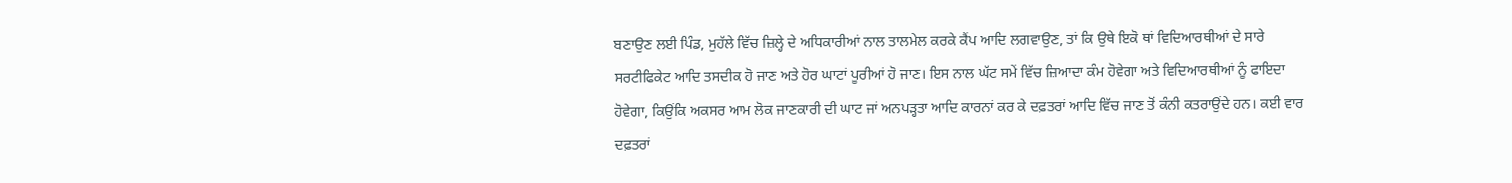ਬਣਾਉਣ ਲਈ ਪਿੰਡ, ਮੁਹੱਲੇ ਵਿੱਚ ਜ਼ਿਲ੍ਹੇ ਦੇ ਅਧਿਕਾਰੀਆਂ ਨਾਲ ਤਾਲਮੇਲ ਕਰਕੇ ਕੈਂਪ ਆਦਿ ਲਗਵਾਉਣ, ਤਾਂ ਕਿ ਉਥੇ ਇਕੋ ਥਾਂ ਵਿਦਿਆਰਥੀਆਂ ਦੇ ਸਾਰੇ ਸਰਟੀਫਿਕੇਟ ਆਦਿ ਤਸਦੀਕ ਹੋ ਜਾਣ ਅਤੇ ਹੋਰ ਘਾਟਾਂ ਪੂਰੀਆਂ ਹੋ ਜਾਣ। ਇਸ ਨਾਲ ਘੱਟ ਸਮੇਂ ਵਿੱਚ ਜ਼ਿਆਦਾ ਕੰਮ ਹੋਵੇਗਾ ਅਤੇ ਵਿਦਿਆਰਥੀਆਂ ਨੂੰ ਫਾਇਦਾ ਹੋਵੇਗਾ, ਕਿਉਂਕਿ ਅਕਸਰ ਆਮ ਲੋਕ ਜਾਣਕਾਰੀ ਦੀ ਘਾਟ ਜਾਂ ਅਨਪੜ੍ਹਤਾ ਆਦਿ ਕਾਰਨਾਂ ਕਰ ਕੇ ਦਫ਼ਤਰਾਂ ਆਦਿ ਵਿੱਚ ਜਾਣ ਤੋਂ ਕੰਨੀ ਕਤਰਾਉਂਦੇ ਹਨ। ਕਈ ਵਾਰ ਦਫ਼ਤਰਾਂ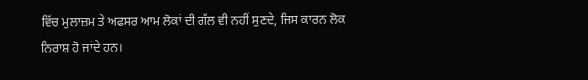ਵਿੱਚ ਮੁਲਾਜ਼ਮ ਤੇ ਅਫਸਰ ਆਮ ਲੋਕਾਂ ਦੀ ਗੱਲ ਵੀ ਨਹੀਂ ਸੁਣਦੇ, ਜਿਸ ਕਾਰਨ ਲੋਕ ਨਿਰਾਸ਼ ਹੋ ਜਾਂਦੇ ਹਨ।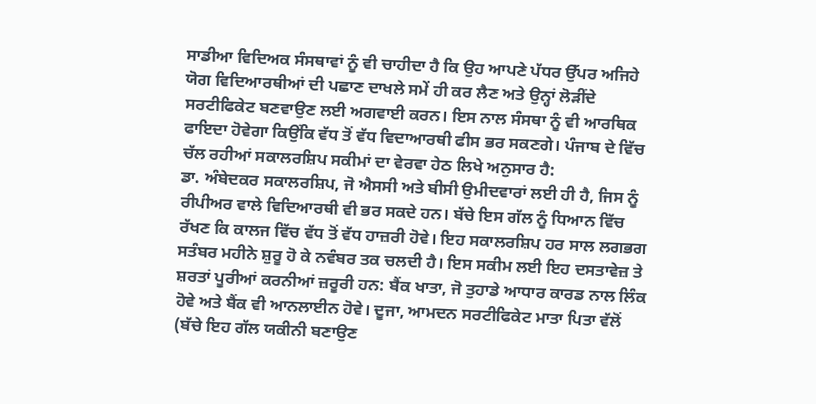ਸਾਡੀਆ ਵਿਦਿਅਕ ਸੰਸਥਾਵਾਂ ਨੂੰ ਵੀ ਚਾਹੀਦਾ ਹੈ ਕਿ ਉਹ ਆਪਣੇ ਪੱਧਰ ਉੱਪਰ ਅਜਿਹੇ ਯੋਗ ਵਿਦਿਆਰਥੀਆਂ ਦੀ ਪਛਾਣ ਦਾਖਲੇ ਸਮੇਂ ਹੀ ਕਰ ਲੈਣ ਅਤੇ ਉਨ੍ਹਾਂ ਲੋੜੀਂਦੇ ਸਰਟੀਫਿਕੇਟ ਬਣਵਾਉਣ ਲਈ ਅਗਵਾਈ ਕਰਨ। ਇਸ ਨਾਲ ਸੰਸਥਾ ਨੂੰ ਵੀ ਆਰਥਿਕ ਫਾਇਦਾ ਹੋਵੇਗਾ ਕਿਉਂਕਿ ਵੱਧ ਤੋਂ ਵੱਧ ਵਿਦਾਆਰਥੀ ਫੀਸ ਭਰ ਸਕਣਗੇ। ਪੰਜਾਬ ਦੇ ਵਿੱਚ ਚੱਲ ਰਹੀਆਂ ਸਕਾਲਰਸ਼ਿਪ ਸਕੀਮਾਂ ਦਾ ਵੇਰਵਾ ਹੇਠ ਲਿਖੇ ਅਨੁਸਾਰ ਹੈ:
ਡਾ. ਅੰਬੇਦਕਰ ਸਕਾਲਰਸ਼ਿਪ, ਜੋ ਐਸਸੀ ਅਤੇ ਬੀਸੀ ਉਮੀਦਵਾਰਾਂ ਲਈ ਹੀ ਹੈ, ਜਿਸ ਨੂੰ ਰੀਪੀਅਰ ਵਾਲੇ ਵਿਦਿਆਰਥੀ ਵੀ ਭਰ ਸਕਦੇ ਹਨ। ਬੱਚੇ ਇਸ ਗੱਲ ਨੂੰ ਧਿਆਨ ਵਿੱਚ ਰੱਖਣ ਕਿ ਕਾਲਜ ਵਿੱਚ ਵੱਧ ਤੋਂ ਵੱਧ ਹਾਜ਼ਰੀ ਹੋਵੇ। ਇਹ ਸਕਾਲਰਸ਼ਿਪ ਹਰ ਸਾਲ ਲਗਭਗ ਸਤੰਬਰ ਮਹੀਨੇ ਸ਼ੁਰੂ ਹੋ ਕੇ ਨਵੰਬਰ ਤਕ ਚਲਦੀ ਹੈ। ਇਸ ਸਕੀਮ ਲਈ ਇਹ ਦਸਤਾਵੇਜ਼ ਤੇ ਸ਼ਰਤਾਂ ਪੂਰੀਆਂ ਕਰਨੀਆਂ ਜ਼ਰੂਰੀ ਹਨ: ਬੈਂਕ ਖਾਤਾ, ਜੋ ਤੁਹਾਡੇ ਆਧਾਰ ਕਾਰਡ ਨਾਲ ਲਿੰਕ ਹੋਵੇ ਅਤੇ ਬੈਂਕ ਵੀ ਆਨਲਾਈਨ ਹੋਵੇ। ਦੂਜਾ, ਆਮਦਨ ਸਰਟੀਫਿਕੇਟ ਮਾਤਾ ਪਿਤਾ ਵੱਲੋਂ (ਬੱਚੇ ਇਹ ਗੱਲ ਯਕੀਨੀ ਬਣਾਉਣ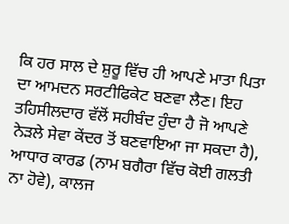ਕਿ ਹਰ ਸਾਲ ਦੇ ਸ਼ੁਰੂ ਵਿੱਚ ਹੀ ਆਪਣੇ ਮਾਤਾ ਪਿਤਾ ਦਾ ਆਮਦਨ ਸਰਟੀਫਿਕੇਟ ਬਣਵਾ ਲੈਣ। ਇਹ ਤਹਿਸੀਲਦਾਰ ਵੱਲੋਂ ਸਹੀਬੰਦ ਹੁੰਦਾ ਹੈ ਜੋ ਆਪਣੇ ਨੇੜਲੇ ਸੇਵਾ ਕੇਂਦਰ ਤੋਂ ਬਣਵਾਇਆ ਜਾ ਸਕਦਾ ਹੈ), ਆਧਾਰ ਕਾਰਡ (ਨਾਮ ਬਗੈਰਾ ਵਿੱਚ ਕੋਈ ਗਲਤੀ ਨਾ ਹੋਵੇ), ਕਾਲਜ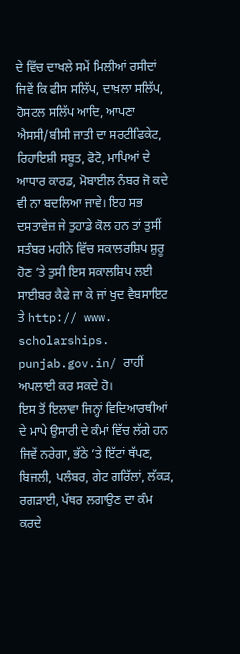ਦੇ ਵਿੱਚ ਦਾਖਲੇ ਸਮੇਂ ਮਿਲੀਆਂ ਰਸੀਦਾਂ ਜਿਵੇਂ ਕਿ ਫੀਸ ਸਲਿੱਪ, ਦਾਖ਼ਲਾ ਸਲਿੱਪ, ਹੋਸਟਲ ਸਲਿੱਪ ਆਦਿ, ਆਪਣਾ ਐਸਸੀ/ਬੀਸੀ ਜਾਤੀ ਦਾ ਸਰਟੀਫਿਕੇਟ, ਰਿਹਾਇਸ਼ੀ ਸਬੂਤ, ਫੋਟੋ, ਮਾਪਿਆਂ ਦੇ ਆਧਾਰ ਕਾਰਡ, ਮੋਬਾਈਲ ਨੰਬਰ ਜੋ ਕਦੇ ਵੀ ਨਾ ਬਦਲਿਆ ਜਾਵੇ। ਇਹ ਸਭ ਦਸਤਾਵੇਜ਼ ਜੇ ਤੁਹਾਡੇ ਕੋਲ ਹਨ ਤਾਂ ਤੁਸੀਂ ਸਤੰਬਰ ਮਹੀਨੇ ਵਿੱਚ ਸਕਾਲਰਸ਼ਿਪ ਸ਼ੁਰੂ ਹੋਣ ’ਤੇ ਤੁਸੀ ਇਸ ਸਕਾਲਸ਼ਿਪ ਲਈ ਸਾਈਬਰ ਕੈਫੇ ਜਾ ਕੇ ਜਾਂ ਖੁਦ ਵੈਬਸਾਇਟ ਤੇ http:// www. scholarships. punjab.gov.in/ ਰਾਹੀਂ ਅਪਲਾਈ ਕਰ ਸਕਦੇ ਹੋ।
ਇਸ ਤੋਂ ਇਲਾਵਾ ਜਿਨ੍ਹਾਂ ਵਿਦਿਆਰਥੀਆਂ ਦੇ ਮਾਪੇ ਉਸਾਰੀ ਦੇ ਕੰਮਾਂ ਵਿੱਚ ਲੱਗੇ ਹਨ ਜਿਵੇਂ ਨਰੇਗਾ, ਭੱਠੇ ’ਤੇ ਇੱਟਾਂ ਥੱਪਣ, ਬਿਜਲੀ, ਪਲੰਬਰ, ਗੇਟ ਗਰਿੱਲਾਂ, ਲੱਕੜ, ਰਗੜਾਈ, ਪੱਥਰ ਲਗਾਉਣ ਦਾ ਕੰਮ ਕਰਦੇ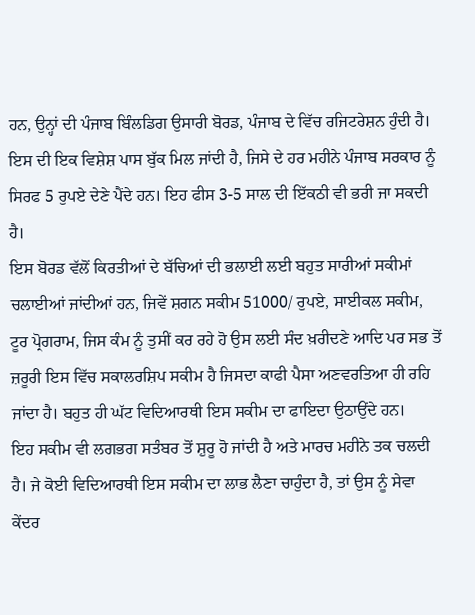ਹਨ, ਉਨ੍ਹਾਂ ਦੀ ਪੰਜਾਬ ਬਿੰਲਡਿਗ ਉਸਾਰੀ ਬੋਰਡ, ਪੰਜਾਬ ਦੇ ਵਿੱਚ ਰਜਿਟਰੇਸ਼ਨ ਹੁੰਦੀ ਹੈ। ਇਸ ਦੀ ਇਕ ਵਿਸ਼ੇਸ਼ ਪਾਸ ਬੁੱਕ ਮਿਲ ਜਾਂਦੀ ਹੈ, ਜਿਸੇ ਦੇ ਹਰ ਮਹੀਨੇ ਪੰਜਾਬ ਸਰਕਾਰ ਨੂੰ ਸਿਰਫ 5 ਰੁਪਏ ਦੇਣੇ ਪੈਂਦੇ ਹਨ। ਇਹ ਫੀਸ 3-5 ਸਾਲ ਦੀ ਇੱਕਠੀ ਵੀ ਭਰੀ ਜਾ ਸਕਦੀ ਹੈ।
ਇਸ ਬੋਰਡ ਵੱਲੋਂ ਕਿਰਤੀਆਂ ਦੇ ਬੱਚਿਆਂ ਦੀ ਭਲਾਈ ਲਈ ਬਹੁਤ ਸਾਰੀਆਂ ਸਕੀਮਾਂ ਚਲਾਈਆਂ ਜਾਂਦੀਆਂ ਹਨ, ਜਿਵੇਂ ਸ਼ਗਨ ਸਕੀਮ 51000/ ਰੁਪਏ, ਸਾਈਕਲ ਸਕੀਮ, ਟੂਰ ਪ੍ਰੋਗਰਾਮ, ਜਿਸ ਕੰਮ ਨੂੰ ਤੁਸੀਂ ਕਰ ਰਹੇ ਹੋ ਉਸ ਲਈ ਸੰਦ ਖ਼ਰੀਦਣੇ ਆਦਿ ਪਰ ਸਭ ਤੋਂ ਜ਼ਰੂਰੀ ਇਸ ਵਿੱਚ ਸਕਾਲਰਸ਼ਿਪ ਸਕੀਮ ਹੈ ਜਿਸਦਾ ਕਾਫੀ ਪੈਸਾ ਅਣਵਰਤਿਆ ਹੀ ਰਹਿ ਜਾਂਦਾ ਹੈ। ਬਹੁਤ ਹੀ ਘੱਟ ਵਿਦਿਆਰਥੀ ਇਸ ਸਕੀਮ ਦਾ ਫਾਇਦਾ ਉਠਾਉਂਦੇ ਹਨ।
ਇਹ ਸਕੀਮ ਵੀ ਲਗਭਗ ਸਤੰਬਰ ਤੋਂ ਸ਼ੁਰੂ ਹੋ ਜਾਂਦੀ ਹੈ ਅਤੇ ਮਾਰਚ ਮਹੀਨੇ ਤਕ ਚਲਦੀ ਹੈ। ਜੇ ਕੋਈ ਵਿਦਿਆਰਥੀ ਇਸ ਸਕੀਮ ਦਾ ਲਾਭ ਲੈਣਾ ਚਾਹੁੰਦਾ ਹੈ, ਤਾਂ ਉਸ ਨੂੰ ਸੇਵਾ ਕੇਂਦਰ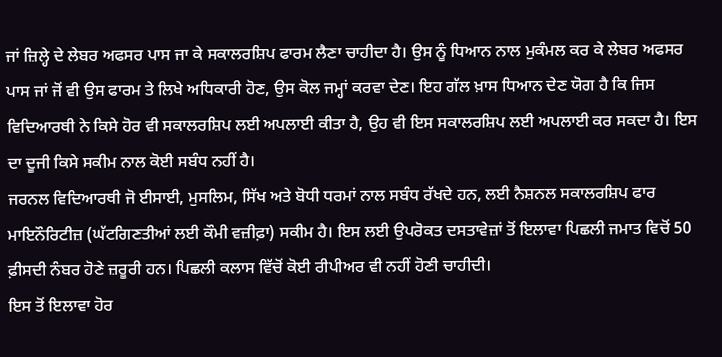ਜਾਂ ਜ਼ਿਲ੍ਹੇ ਦੇ ਲੇਬਰ ਅਫਸਰ ਪਾਸ ਜਾ ਕੇ ਸਕਾਲਰਸ਼ਿਪ ਫਾਰਮ ਲੈਣਾ ਚਾਹੀਦਾ ਹੈ। ਉਸ ਨੂੰ ਧਿਆਨ ਨਾਲ ਮੁਕੰਮਲ ਕਰ ਕੇ ਲੇਬਰ ਅਫਸਰ ਪਾਸ ਜਾਂ ਜੋਂ ਵੀ ਉਸ ਫਾਰਮ ਤੇ ਲਿਖੇ ਅਧਿਕਾਰੀ ਹੋਣ, ਉਸ ਕੋਲ ਜਮ੍ਹਾਂ ਕਰਵਾ ਦੇਣ। ਇਹ ਗੱਲ ਖ਼ਾਸ ਧਿਆਨ ਦੇਣ ਯੋਗ ਹੈ ਕਿ ਜਿਸ ਵਿਦਿਆਰਥੀ ਨੇ ਕਿਸੇ ਹੋਰ ਵੀ ਸਕਾਲਰਸ਼ਿਪ ਲਈ ਅਪਲਾਈ ਕੀਤਾ ਹੈ, ਉਹ ਵੀ ਇਸ ਸਕਾਲਰਸ਼ਿਪ ਲਈ ਅਪਲਾਈ ਕਰ ਸਕਦਾ ਹੈ। ਇਸ ਦਾ ਦੂਜੀ ਕਿਸੇ ਸਕੀਮ ਨਾਲ ਕੋਈ ਸਬੰਧ ਨਹੀਂ ਹੈ।
ਜਰਨਲ ਵਿਦਿਆਰਥੀ ਜੋ ਈਸਾਈ, ਮੁਸਲਿਮ, ਸਿੱਖ ਅਤੇ ਬੋਧੀ ਧਰਮਾਂ ਨਾਲ ਸਬੰਧ ਰੱਖਦੇ ਹਨ, ਲਈ ਨੈਸ਼ਨਲ ਸਕਾਲਰਸ਼ਿਪ ਫਾਰ ਮਾਇਨੌਰਿਟੀਜ਼ (ਘੱਟਗਿਣਤੀਆਂ ਲਈ ਕੌਮੀ ਵਜ਼ੀਫ਼ਾ) ਸਕੀਮ ਹੈ। ਇਸ ਲਈ ਉਪਰੋਕਤ ਦਸਤਾਵੇਜ਼ਾਂ ਤੋਂ ਇਲਾਵਾ ਪਿਛਲੀ ਜਮਾਤ ਵਿਚੋਂ 50 ਫ਼ੀਸਦੀ ਨੰਬਰ ਹੋਣੇ ਜ਼ਰੂਰੀ ਹਨ। ਪਿਛਲੀ ਕਲਾਸ ਵਿੱਚੋਂ ਕੋਈ ਰੀਪੀਅਰ ਵੀ ਨਹੀਂ ਹੋਣੀ ਚਾਹੀਦੀ।
ਇਸ ਤੋਂ ਇਲਾਵਾ ਹੋਰ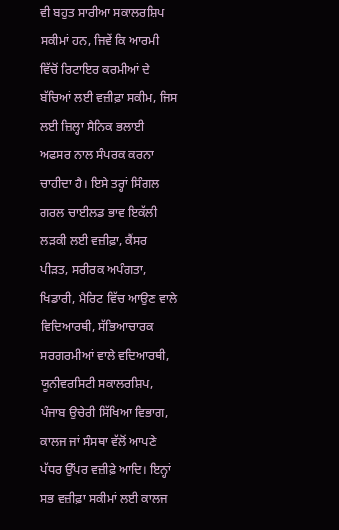ਵੀ ਬਹੁਤ ਸਾਰੀਆ ਸਕਾਲਰਸ਼ਿਪ ਸਕੀਮਾਂ ਹਨ, ਜਿਵੇਂ ਕਿ ਆਰਮੀ ਵਿੱਚੋਂ ਰਿਟਾਇਰ ਕਰਮੀਆਂ ਦੇ ਬੱਚਿਆਂ ਲਈ ਵਜ਼ੀਫ਼ਾ ਸਕੀਮ, ਜਿਸ ਲਈ ਜ਼ਿਲ੍ਹਾ ਸੈਨਿਕ ਭਲਾਈ ਅਫਸਰ ਨਾਲ ਸੰਪਰਕ ਕਰਨਾ ਚਾਹੀਦਾ ਹੈ। ਇਸੇ ਤਰ੍ਹਾਂ ਸਿੰਗਲ ਗਰਲ ਚਾਈਲਡ ਭਾਵ ਇਕੱਲੀ ਲੜਕੀ ਲਈ ਵਜ਼ੀਫ਼ਾ, ਕੈਂਸਰ ਪੀੜਤ, ਸਰੀਰਕ ਅਪੰਗਤਾ, ਖਿਡਾਰੀ, ਮੈਰਿਟ ਵਿੱਚ ਆਉਣ ਵਾਲੇ ਵਿਦਿਆਰਥੀ, ਸੱਭਿਆਚਾਰਕ ਸਰਗਰਮੀਆਂ ਵਾਲੇ ਵਦਿਆਰਥੀ, ਯੂਨੀਵਰਸਿਟੀ ਸਕਾਲਰਸ਼ਿਪ, ਪੰਜਾਬ ਉਚੇਰੀ ਸਿੱਖਿਆ ਵਿਭਾਗ, ਕਾਲਜ ਜਾਂ ਸੰਸਥਾ ਵੱਲੋਂ ਆਪਣੇ ਪੱਧਰ ਉੱਪਰ ਵਜ਼ੀਫ਼ੇ ਆਦਿ। ਇਨ੍ਹਾਂ ਸਭ ਵਜ਼ੀਫ਼ਾ ਸਕੀਮਾਂ ਲਈ ਕਾਲਜ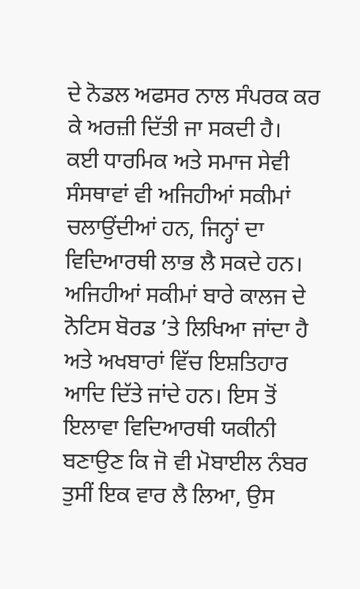ਦੇ ਨੋਡਲ ਅਫਸਰ ਨਾਲ ਸੰਪਰਕ ਕਰ ਕੇ ਅਰਜ਼ੀ ਦਿੱਤੀ ਜਾ ਸਕਦੀ ਹੈ।
ਕਈ ਧਾਰਮਿਕ ਅਤੇ ਸਮਾਜ ਸੇਵੀ ਸੰਸਥਾਵਾਂ ਵੀ ਅਜਿਹੀਆਂ ਸਕੀਮਾਂ ਚਲਾਉਂਦੀਆਂ ਹਨ, ਜਿਨ੍ਹਾਂ ਦਾ ਵਿਦਿਆਰਥੀ ਲਾਭ ਲੈ ਸਕਦੇ ਹਨ। ਅਜਿਹੀਆਂ ਸਕੀਮਾਂ ਬਾਰੇ ਕਾਲਜ ਦੇ ਨੋਟਿਸ ਬੋਰਡ ’ਤੇ ਲਿਖਿਆ ਜਾਂਦਾ ਹੈ ਅਤੇ ਅਖਬਾਰਾਂ ਵਿੱਚ ਇਸ਼ਤਿਹਾਰ ਆਦਿ ਦਿੱਤੇ ਜਾਂਦੇ ਹਨ। ਇਸ ਤੋਂ ਇਲਾਵਾ ਵਿਦਿਆਰਥੀ ਯਕੀਨੀ ਬਣਾਉਣ ਕਿ ਜੋ ਵੀ ਮੋਬਾਈਲ ਨੰਬਰ ਤੁਸੀਂ ਇਕ ਵਾਰ ਲੈ ਲਿਆ, ਉਸ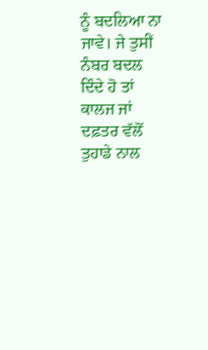ਨੂੰ ਬਦਲਿਆ ਨਾ ਜਾਵੇ। ਜੇ ਤੁਸੀਂ ਨੰਬਰ ਬਦਲ ਦਿੰਦੇ ਹੋ ਤਾਂ ਕਾਲਜ ਜਾਂ ਦਫ਼ਤਰ ਵੱਲੋਂ ਤੁਹਾਡੇ ਨਾਲ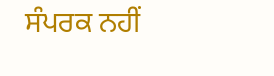ਸੰਪਰਕ ਨਹੀਂ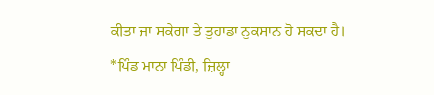ਕੀਤਾ ਜਾ ਸਕੇਗਾ ਤੇ ਤੁਹਾਡਾ ਨੁਕਸਾਨ ਹੋ ਸਕਦਾ ਹੈ।
*ਪਿੰਡ ਮਾਨਾ ਪਿੰਡੀ, ਜ਼ਿਲ੍ਹਾ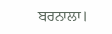ਬਰਨਾਲਾ।